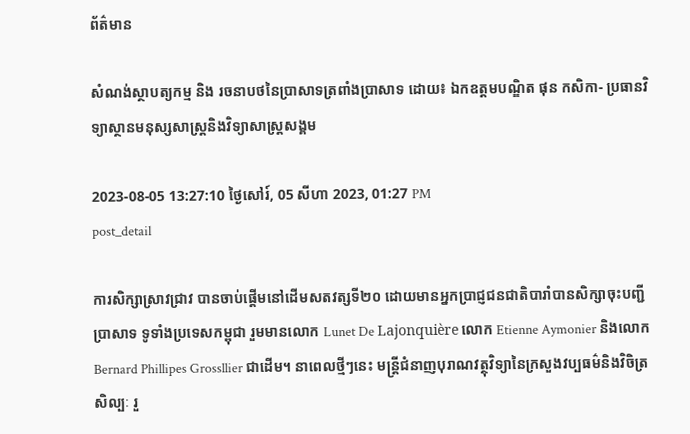ព័ត៌មាន

សំណង់ស្ថាបត្យកម្ម និង រចនាបថនៃប្រាសាទត្រពាំងប្រាសាទ ដោយ៖ ឯកឧត្ដមបណ្ឌិត ផុន កសិកា- ប្រធានវិទ្យាស្ថានមនុស្សសាស្ត្រនិងវិទ្យាសាស្ត្រសង្គម

2023-08-05 13:27:10 ថ្ងៃសៅរ៍, 05 សីហា 2023, 01:27 PM
post_detail

ការសិក្សាស្រាវជ្រាវ បានចាប់ផ្តើមនៅដើមសតវត្សទី២០ ដោយមានអ្នកប្រាជ្ញជនជាតិបារាំបានសិក្សាចុះបញ្ជីប្រាសាទ ទូទាំងប្រទេសកម្ពុជា រួមមានលោក Lunet De Lajonquière លោក Etienne Aymonier និងលោក Bernard Phillipes Grossllier ជាដើម។ នាពេលថ្មីៗនេះ មន្រ្តីជំនាញបុរាណវត្ថុវិទ្យានៃក្រសួងវប្បធម៌និងវិចិត្រសិល្បៈ រួ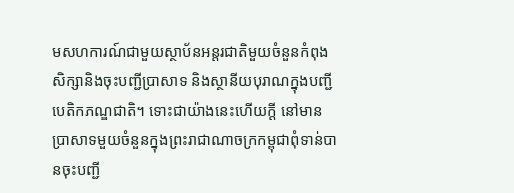មសហការណ៍ជាមួយស្ថាប័នអន្តរជាតិមួយចំនួនកំពុងសិក្សានិងចុះបញ្ជីប្រាសាទ និងស្ថានីយបុរាណក្នុងបញ្ជីបេតិកភណ្ឌជាតិ។ ទោះជាយ៉ាងនេះហើយក្តី នៅមានប្រាសាទមួយចំនួនក្នុងព្រះរាជាណាចក្រកម្ពុជាពុំទាន់បានចុះបញ្ជី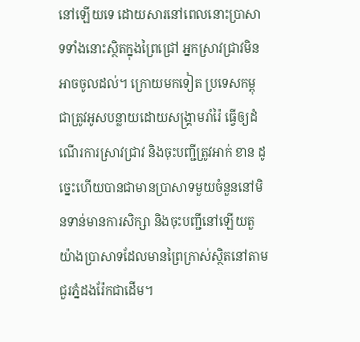នៅឡើយទេ ដោយសារនៅពេលនោះប្រាសាទទាំងនោះស្ថិតក្នុងព្រៃជ្រៅ អ្នកស្រាវជ្រាវមិនអាចចូលដល់។ ក្រោយមកទៀត ប្រទេសកម្ពុជាត្រូវអូសបន្លាយដោយសង្រ្គាមរាំរ៉ៃ ធ្វើឲ្យដំណើរការស្រាវជ្រាវ និងចុះបញ្ជីត្រូវអាក់ ខាន ដូច្នេះហើយបានជាមានប្រាសាទមួយចំនួននៅមិនទាន់មានការសិក្សា និងចុះបញ្ជីនៅឡើយតួយ៉ាងប្រាសាទដែលមានព្រៃក្រាស់ស្ថិតនៅតាមជួរភ្នំដងរ៉ែកជាដើម។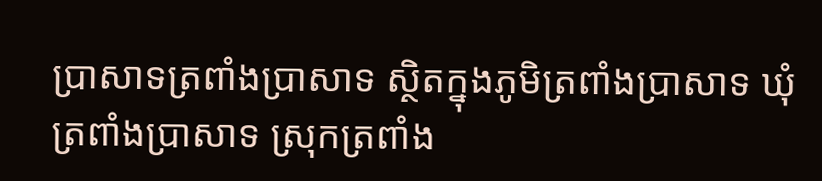ប្រាសាទត្រពាំងប្រាសាទ ស្ថិតក្នុងភូមិត្រពាំងប្រាសាទ ឃុំត្រពាំងប្រាសាទ ស្រុកត្រពាំង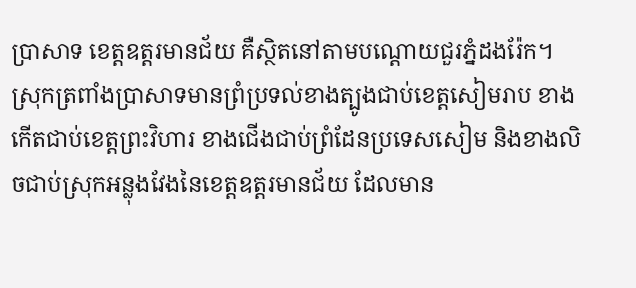ប្រាសាទ ខេត្ដឧត្ដរមានជ័យ គឺស្ថិតនៅតាមបណ្ដោយជួរភ្នំដងរ៉ែក។ ស្រុកត្រពាំងប្រាសាទមានព្រំប្រទល់ខាងត្បូងជាប់ខេត្ដសៀមរាប ខាងកើតជាប់ខេត្ដព្រះវិហារ ខាងជើងជាប់ព្រំដែនប្រទេសសៀម និងខាងលិចជាប់ស្រុកអន្លុងវែងនៃខេត្ដឧត្ដរមានជ័យ ដែលមាន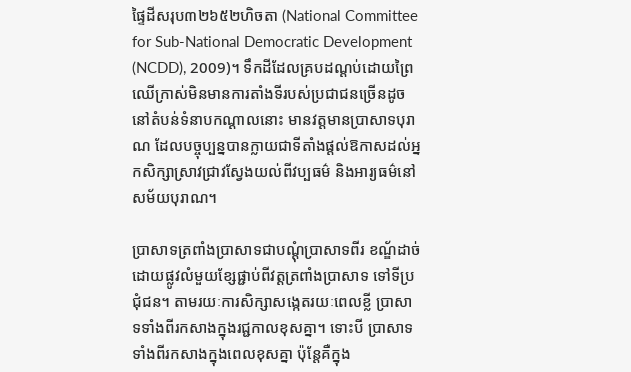ផ្ទៃដីសរុប៣២៦៥២ហិចតា (National Committee for Sub-National Democratic Development (NCDD), 2009)។ ទឹកដីដែលគ្របដណ្ដប់ដោយព្រៃឈើក្រាស់មិនមានការតាំងទីរបស់ប្រជាជនច្រើនដូចនៅតំបន់ទំនាបកណ្ដាលនោះ មានវត្តមានប្រាសាទបុរាណ ដែលបច្ចុប្បន្នបានក្លាយជាទីតាំងផ្ដល់ឱកាសដល់អ្នកសិក្សាស្រាវជ្រាវស្វែងយល់ពីវប្បធម៌ និងអារ្យធម៌នៅសម័យបុរាណ។

ប្រាសាទត្រពាំងប្រាសាទជាបណ្ដុំប្រាសាទពីរ ខណ្ឌ័ដាច់ដោយផ្លូវលំមួយខ្សែផ្ជាប់ពីវត្ដត្រពាំងប្រាសាទ ទៅទីប្រជុំជន។ តាមរយៈការសិក្សាសង្កេតរយៈពេលខ្លី ប្រាសាទទាំងពីរកសាងក្នុងរជ្ជកាលខុសគ្នា។ ទោះបី ប្រាសាទទាំងពីរកសាងក្នុងពេលខុសគ្នា ប៉ុន្តែគឺក្នុង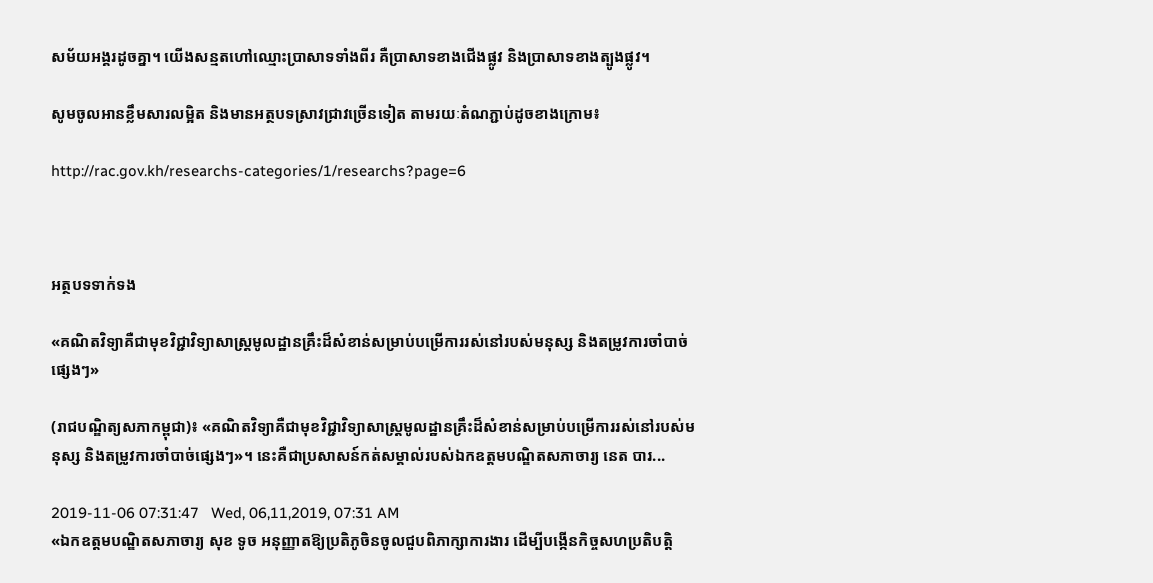សម័យអង្គរដូចគ្នា។ យើងសន្មតហៅឈ្មោះប្រាសាទទាំងពីរ គឺប្រាសាទខាងជើងផ្លូវ និងប្រាសាទខាងត្បូងផ្លូវ។

សូមចូលអានខ្លឹមសារលម្អិត និងមានអត្ថបទស្រាវជ្រាវច្រើនទៀត តាមរយៈតំណភ្ជាប់ដូចខាងក្រោម៖

http://rac.gov.kh/researchs-categories/1/researchs?page=6



អត្ថបទទាក់ទង

«គណិតវិទ្យាគឺជាមុខវិជ្ជាវិទ្យាសាស្ត្រមូលដ្ឋានគ្រឹះដ៏សំខាន់សម្រាប់បម្រើការរស់នៅរបស់មនុស្ស និងតម្រូវការចាំបាច់ផ្សេងៗ»

(រាជបណ្ឌិត្យសភាកម្ពុជា)៖ «គណិតវិទ្យាគឺជាមុខវិជ្ជាវិទ្យាសាស្ត្រមូលដ្ឋានគ្រឹះដ៏សំខាន់សម្រាប់បម្រើការរស់នៅរបស់មនុស្ស និងតម្រូវការចាំបាច់ផ្សេងៗ»។ នេះគឺជាប្រសាសន៍កត់សម្គាល់របស់ឯកឧត្តមបណ្ឌិតសភាចារ្យ នេត បារ...

2019-11-06 07:31:47   Wed, 06,11,2019, 07:31 AM
«ឯកឧត្តមបណ្ឌិតសភាចារ្យ សុខ ទូច អនុញ្ញាតឱ្យប្រតិភូចិនចូលជួបពិភាក្សាការងារ ដើម្បីបង្កើនកិច្ចសហប្រតិបត្តិ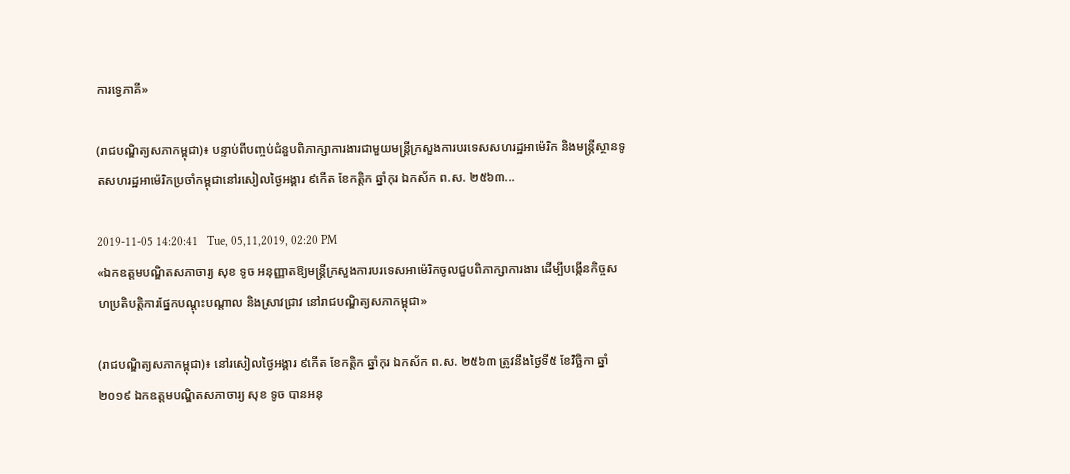ការទ្វេភាគី»

(រាជបណ្ឌិត្យសភាកម្ពុជា)៖ បន្ទាប់ពីបញ្ចប់ជំនួបពិភាក្សាការងារជាមួយមន្ត្រីក្រសួងការបរទេសសហរដ្ឋអាម៉េរិក និងមន្ត្រីស្ថានទូតសហរដ្ឋអាម៉េរិកប្រចាំកម្ពុជានៅរសៀលថ្ងៃអង្គារ ៩កើត ខែកត្តិក ឆ្នាំកុរ ឯកស័ក ព.ស. ២៥៦៣...

2019-11-05 14:20:41   Tue, 05,11,2019, 02:20 PM
«ឯកឧត្តមបណ្ឌិតសភាចារ្យ សុខ ទូច អនុញ្ញាតឱ្យមន្ត្រីក្រសួងការបរទេសអាម៉េរិកចូលជួបពិភាក្សាការងារ ដើម្បីបង្កើនកិច្ចសហប្រតិបត្តិការផ្នែកបណ្តុះបណ្តាល និងស្រាវជ្រាវ នៅរាជបណ្ឌិត្យសភាកម្ពុជា»

(រាជបណ្ឌិត្យសភាកម្ពុជា)៖ នៅរសៀលថ្ងៃអង្គារ ៩កើត ខែកត្តិក ឆ្នាំកុរ ឯកស័ក ព.ស. ២៥៦៣ ត្រូវនឹងថ្ងៃទី៥ ខែវិច្ឆិកា ឆ្នាំ២០១៩ ឯកឧត្តមបណ្ឌិតសភាចារ្យ សុខ ទូច បានអនុ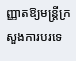ញ្ញាតឱ្យមន្ត្រីក្រសួងការបរទេ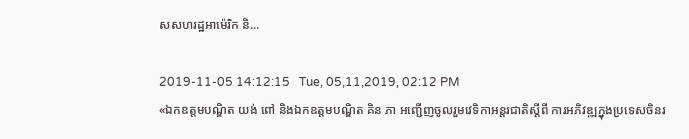សសហរដ្ឋអាម៉េរិក និ...

2019-11-05 14:12:15   Tue, 05,11,2019, 02:12 PM
«ឯកឧត្តមបណ្ឌិត យង់ ពៅ និងឯកឧត្តមបណ្ឌិត គិន ភា អញ្ជើញចូលរួមវេទិកាអន្តរជាតិស្តីពី ការអភិវឌ្ឍក្នុងប្រទេសចិនរ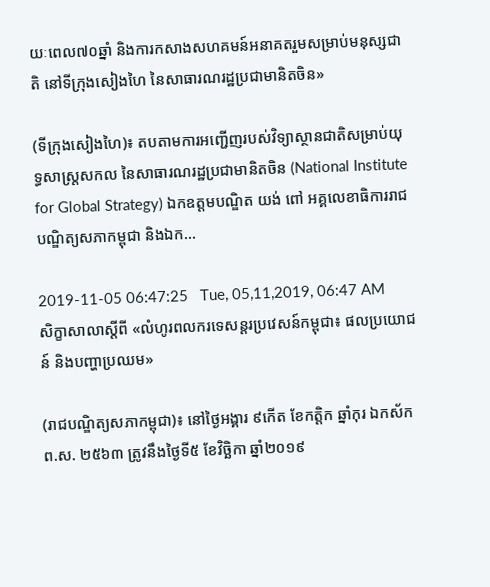យៈពេល៧០ឆ្នាំ និងការកសាងសហគមន៍អនាគតរួមសម្រាប់មនុស្សជាតិ នៅទីក្រុងសៀងហៃ នៃសាធារណរដ្ឋប្រជាមានិតចិន»

(ទីក្រុងសៀងហៃ)៖ តបតាមការអញ្ជើញរបស់វិទ្យាស្ថានជាតិសម្រាប់យុទ្ធសាស្ត្រសកល នៃសាធារណរដ្ឋប្រជាមានិតចិន (National Institute for Global Strategy) ឯកឧត្តមបណ្ឌិត យង់ ពៅ អគ្គលេខាធិការរាជបណ្ឌិត្យសភាកម្ពុជា និងឯក...

2019-11-05 06:47:25   Tue, 05,11,2019, 06:47 AM
សិក្ខាសាលាស្តីពី «លំហូរពលករទេសន្តរប្រវេសន៍កម្ពុជា៖ ផលប្រយោជន៍ និងបញ្ហាប្រឈម»

(រាជបណ្ឌិត្យសភាកម្ពុជា)៖ នៅថ្ងៃអង្គារ ៩កើត ខែកត្តិក ឆ្នាំកុរ ឯកស័ក ព.ស. ២៥៦៣ ត្រូវនឹងថ្ងៃទី៥ ខែវិច្ឆិកា ឆ្នាំ២០១៩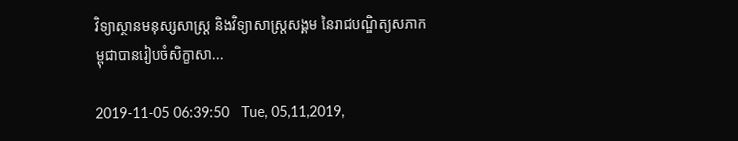វិទ្យាស្ថានមនុស្សសាស្រ្ត និងវិទ្យាសាស្រ្តសង្គម នៃរាជបណ្ឌិត្យសភាកម្ពុជាបានរៀបចំសិក្ខាសា...

2019-11-05 06:39:50   Tue, 05,11,2019,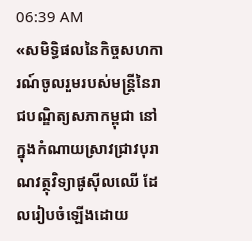06:39 AM
«សមិទ្ធិផលនៃកិច្ចសហការណ៍ចូលរួមរបស់មន្រ្តីនៃរាជបណ្ឌិត្យសភាកម្ពុជា នៅក្នុងកំណាយស្រាវជ្រាវបុរាណវត្ថុវិទ្យាផូស៊ីលឈើ ដែលរៀបចំឡើងដោយ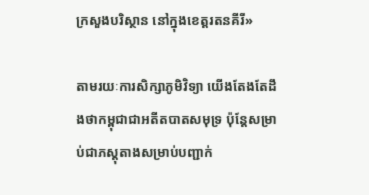ក្រសួងបរិស្ថាន នៅក្នុងខេត្តរតនគីរី»

តាមរយៈការសិក្សាភូមិវិទ្យា យើងតែងតែដឹងថាកម្ពុជាជាអតីតបាតសមុទ្រ ប៉ុន្តែសម្រាប់ជាភស្តុតាងសម្រាប់បញ្ជាក់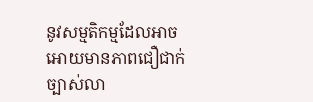នូវសម្មតិកម្មដែលអាចអោយមានភាពជឿជាក់ច្បាស់លា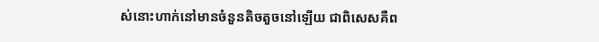ស់នោះហាក់នៅមានចំនួនតិចតួចនៅឡើយ ជាពិសេសគឺព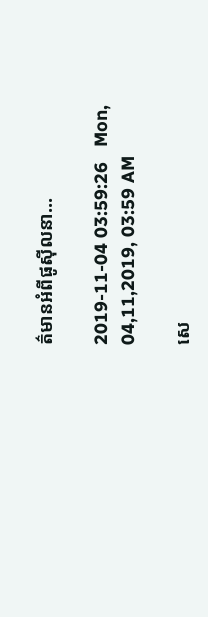ត៌មានអំពីផូស៊ីលនា...

2019-11-04 03:59:26   Mon, 04,11,2019, 03:59 AM

សេ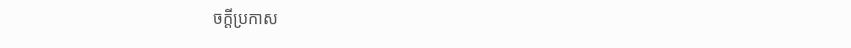ចក្តីប្រកាស